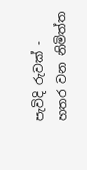පැවිදි රුවක් - හතර වන නිමිත්ත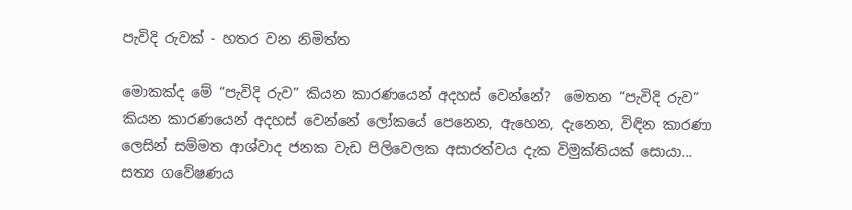පැවිදි රුවක් - හතර වන නිමිත්ත

මොකක්ද මේ “පැවිදි රුව” කියන කාරණයෙන් අදහස් වෙන්නේ?  මෙතන “පැවිදි රුව” කියන කාරණයෙන් අදහස් වෙන්නේ ලෝකයේ පෙනෙන, ඇහෙන, දැනෙන, විඳින කාරණා ලෙසින් සම්මත ආශ්වාද ජනක වැඩ පිලිවෙලක අසාරත්වය දැක විමුක්තියක් සොයා... සත්‍ය ගවේෂණය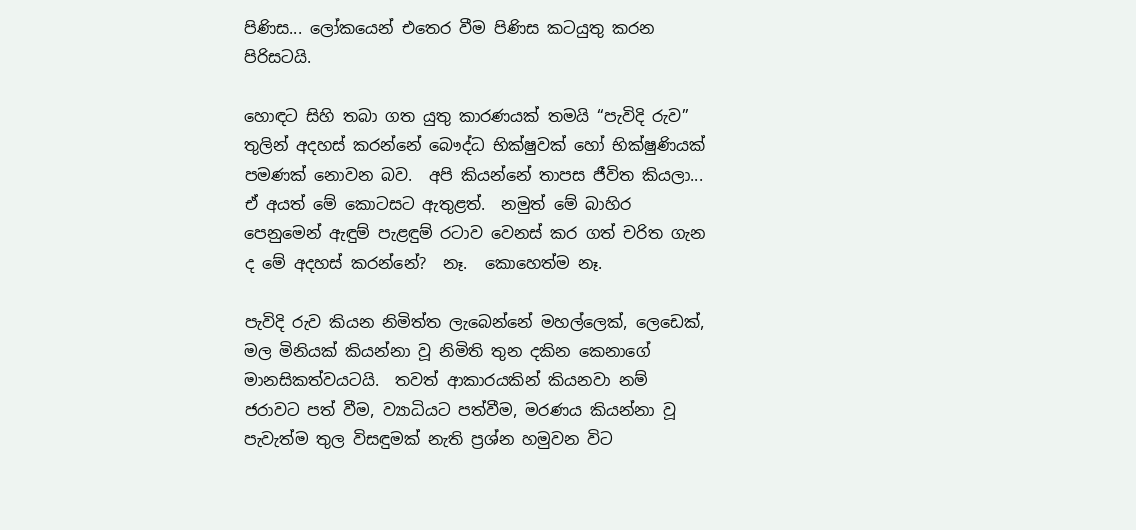පිණිස... ලෝකයෙන් එතෙර වීම පිණිස කටයුතු කරන පිරිසටයි.

හොඳට සිහි තබා ගත යුතු කාරණයක් තමයි “පැවිදි රුව” තුලින් අදහස් කරන්නේ බෞද්ධ භික්ෂුවක් හෝ භික්ෂුණියක් පමණක් නොවන බව.  අපි කියන්නේ තාපස ජීවිත කියලා... ඒ අයත් මේ කොටසට ඇතුළත්.  නමුත් මේ බාහිර පෙනුමෙන් ඇඳුම් පැළඳුම් රටාව වෙනස් කර ගත් චරිත ගැන ද මේ අදහස් කරන්නේ?  නෑ.  කොහෙත්ම නෑ.

පැවිදි රුව කියන නිමිත්ත ලැබෙන්නේ මහල්ලෙක්, ලෙඩෙක්, මල මිනියක් කියන්නා වූ නිමිති තුන දකින කෙනාගේ මානසිකත්වයටයි.  තවත් ආකාරයකින් කියනවා නම් ජරාවට පත් වීම, ව්‍යාධියට පත්වීම, මරණය කියන්නා වූ පැවැත්ම තුල විසඳුමක් නැති ප්‍රශ්න හමුවන විට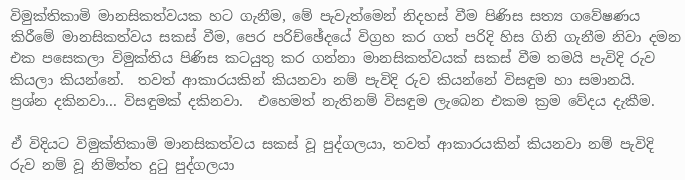විමුක්තිකාමි මානසිකත්වයක හට ගැනීම, මේ පැවැත්මෙන් නිදහස් වීම පිණිස සත්‍ය ගවේෂණය කිරීමේ මානසිකත්වය සකස් වීම, පෙර පරිච්ඡේදයේ විග්‍රහ කර ගත් පරිදි හිස ගිනි ගැනීම නිවා දමන එක පසෙකලා විමුක්තිය පිණිස කටයුතු කර ගන්නා මානසිකත්වයක් සකස් වීම තමයි පැවිදි රුව කියලා කියන්නේ.  තවත් ආකාරයකින් කියනවා නම් පැවිදි රුව කියන්නේ විසඳුම හා සමානයි.  ප්‍රශ්න දකිනවා... විසඳුමක් දකිනවා.  එහෙමත් නැතිනම් විසඳුම ලැබෙන එකම ක්‍රම වේදය දැකීම.

ඒ විදියට විමුක්තිකාමි මානසිකත්වය සකස් වූ පුද්ගලයා, තවත් ආකාරයකින් කියනවා නම් පැවිදි රුව නම් වූ නිමිත්ත දුටු පුද්ගලයා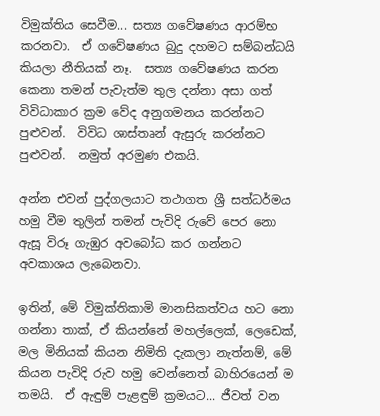විමුක්තිය සෙවීම... සත්‍ය ගවේෂණය ආරම්භ කරනවා.  ඒ ගවේෂණය බුදු දහමට සම්බන්ධයි කියලා නීතියක් නෑ.  සත්‍ය ගවේෂණය කරන කෙනා තමන් පැවැත්ම තුල දන්නා අසා ගත් විවිධාකාර ක්‍රම වේද අනුගමනය කරන්නට පුළුවන්.  විවිධ ශාස්තෘන් ඇසුරු කරන්නට පුළුවන්.  නමුත් අරමුණ එකයි.

අන්න එවන් පුද්ගලයාට තථාගත ශ්‍රී සත්ධර්මය හමු වීම තුලින් තමන් පැවිදි රුවේ පෙර නො ඇසූ විරූ ගැඹුර අවබෝධ කර ගන්නට අවකාශය ලැබෙනවා.

ඉතින්, මේ විමුක්තිකාමි මානසිකත්වය හට නො ගන්නා තාක්, ඒ කියන්නේ මහල්ලෙක්, ලෙඩෙක්, මල මිනියක් කියන නිමිති දැකලා නැත්නම්, මේ කියන පැවිදි රුව හමු වෙන්නෙත් බාහිරයෙන් ම තමයි.  ඒ ඇඳුම් පැළඳුම් ක්‍රමයට... ජීවත් වන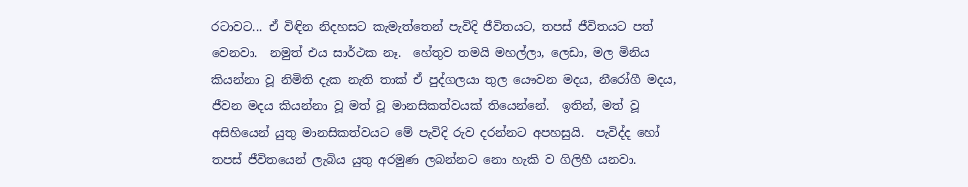රටාවට... ඒ විඳින නිදහසට කැමැත්තෙන් පැවිදි ජීවිතයට, තපස් ජීවිතයට පත් වෙනවා.  නමුත් එය සාර්ථක නෑ.  හේතුව තමයි මහල්ලා, ලෙඩා, මල මිනිය කියන්නා වූ නිමිති දැක නැති තාක් ඒ පුද්ගලයා තුල යෞවන මදය, නීරෝගී මදය, ජීවන මදය කියන්නා වූ මත් වූ මානසිකත්වයක් තියෙන්නේ.  ඉතින්, මත් වූ අසිහියෙන් යුතු මානසිකත්වයට මේ පැවිදි රුව දරන්නට අපහසුයි.  පැවිද්ද හෝ තපස් ජීවිතයෙන් ලැබිය යුතු අරමුණ ලබන්නට නො හැකි ව ගිලිහී යනවා.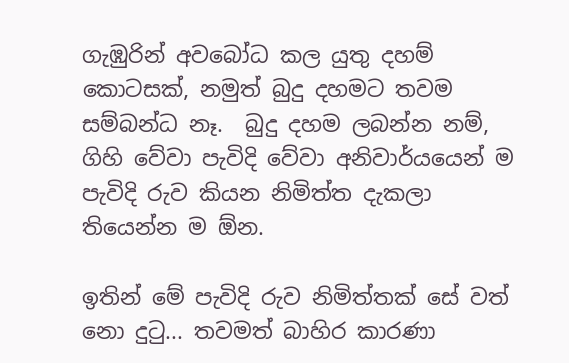ගැඹුරින් අවබෝධ කල යුතු දහම් කොටසක්, නමුත් බුදු දහමට තවම සම්බන්ධ නෑ.  බුදු දහම ලබන්න නම්, ගිහි වේවා පැවිදි වේවා අනිවාර්යයෙන් ම පැවිදි රුව කියන නිමිත්ත දැකලා තියෙන්න ම ඕන.

ඉතින් මේ පැවිදි රුව නිමිත්තක් සේ වත් නො දුටු... තවමත් බාහිර කාරණා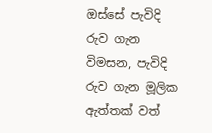ඔස්සේ පැවිදි රුව ගැන විමසන, පැවිදි රුව ගැන මූලික ඇත්තක් වත්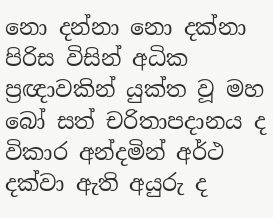නො දන්නා නො දක්නා පිරිස විසින් අධික ප්‍රඥාවකින් යුක්ත වූ මහ බෝ සත් චරිතාපදානය ද විකාර අන්දමින් අර්ථ දක්වා ඇති අයුරු ද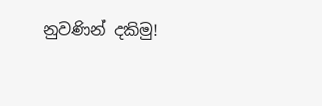නුවණින් දකිමු!